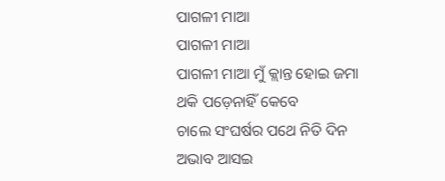ପାଗଳୀ ମାଆ
ପାଗଳୀ ମାଆ
ପାଗଳୀ ମାଆ ମୁଁ କ୍ଲାନ୍ତ ହୋଇ ଜମା
ଥକି ପଡ଼େନାହିଁ କେବେ
ଚାଲେ ସଂଘର୍ଷର ପଥେ ନିତି ଦିନ
ଅଭାବ ଆସଇ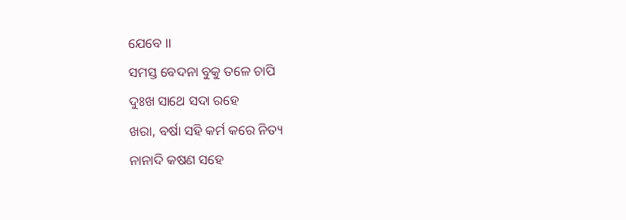ଯେବେ ।।
ସମସ୍ତ ବେଦନା ବୁକୁ ତଳେ ଚାପି
ଦୁଃଖ ସାଥେ ସଦା ରହେ
ଖରା, ବର୍ଷା ସହି କର୍ମ କରେ ନିତ୍ୟ
ନାନାଦି କଷଣ ସହେ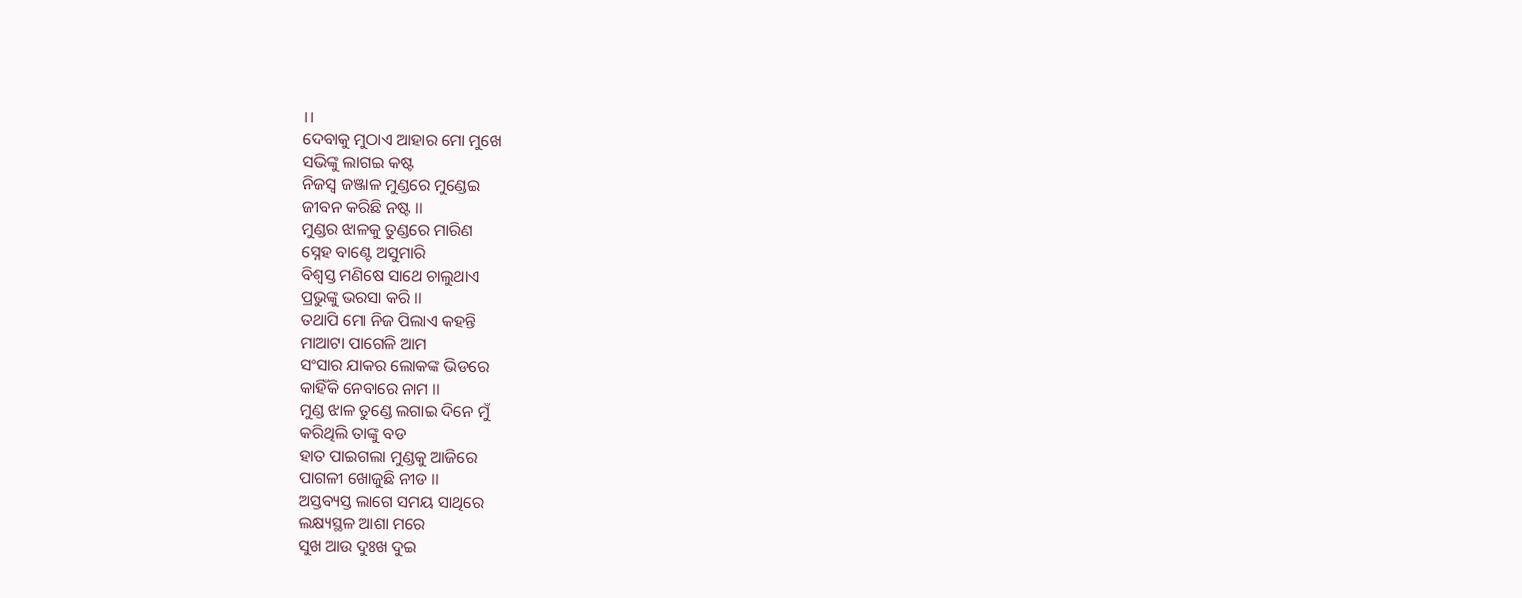।।
ଦେବାକୁ ମୁଠାଏ ଆହାର ମୋ ମୁଖେ
ସଭିଙ୍କୁ ଲାଗଇ କଷ୍ଟ
ନିଜସ୍ୱ ଜଞ୍ଜାଳ ମୁଣ୍ଡରେ ମୁଣ୍ଡେଇ
ଜୀବନ କରିଛି ନଷ୍ଟ ।।
ମୁଣ୍ଡର ଝାଳକୁ ତୁଣ୍ଡରେ ମାରିଣ
ସ୍ନେହ ବାଣ୍ଟେ ଅସୁମାରି
ବିଶ୍ୱସ୍ତ ମଣିଷେ ସାଥେ ଚାଲୁଥାଏ
ପ୍ରଭୁଙ୍କୁ ଭରସା କରି ।।
ତଥାପି ମୋ ନିଜ ପିଲାଏ କହନ୍ତି
ମାଆଟା ପାଗେଳି ଆମ
ସଂସାର ଯାକର ଲୋକଙ୍କ ଭିଡରେ
କାହିଁକି ନେବାରେ ନାମ ।।
ମୁଣ୍ଡ ଝାଳ ତୁଣ୍ଡେ ଲଗାଇ ଦିନେ ମୁଁ
କରିଥିଲି ତାଙ୍କୁ ବଡ
ହାତ ପାଇଗଲା ମୁଣ୍ଡକୁ ଆଜିରେ
ପାଗଳୀ ଖୋଜୁଛି ନୀଡ ।।
ଅସ୍ତବ୍ୟସ୍ତ ଲାଗେ ସମୟ ସାଥିରେ
ଲକ୍ଷ୍ୟସ୍ଥଳ ଆଶା ମରେ
ସୁଖ ଆଉ ଦୁଃଖ ଦୁଇ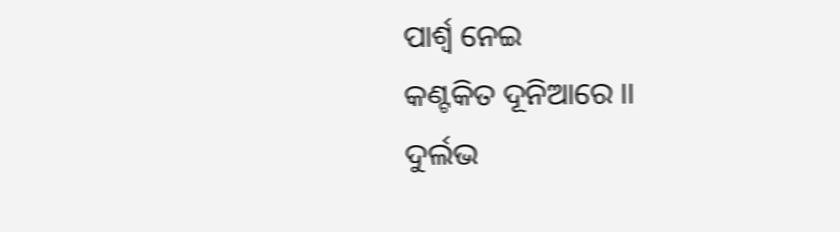ପାର୍ଶ୍ବ ନେଇ
କଣ୍ଟକିତ ଦୂନିଆରେ ।।
ଦୁର୍ଲଭ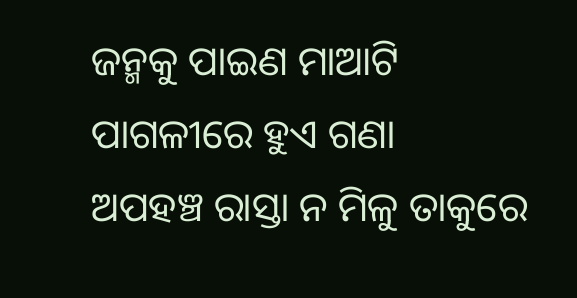ଜନ୍ମକୁ ପାଇଣ ମାଆଟି
ପାଗଳୀରେ ହୁଏ ଗଣା
ଅପହଞ୍ଚ ରାସ୍ତା ନ ମିଳୁ ତାକୁରେ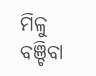ମିଳୁ ବଞ୍ଚିବା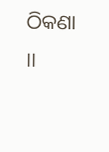ଠିକଣା ।।